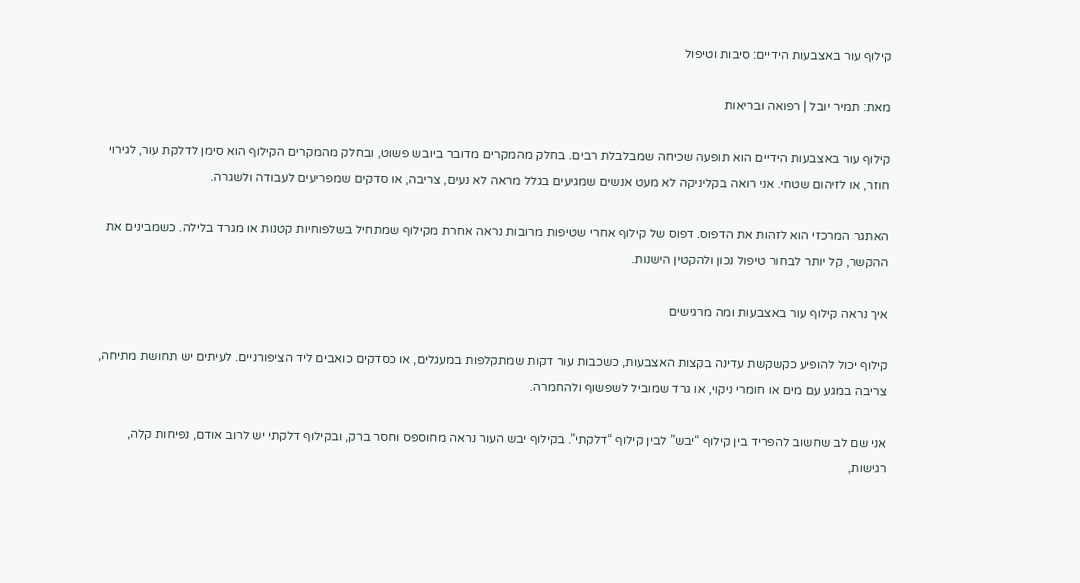קילוף עור באצבעות הידיים: סיבות וטיפול

מאת: תמיר יובל | רפואה ובריאות

קילוף עור באצבעות הידיים הוא תופעה שכיחה שמבלבלת רבים. בחלק מהמקרים מדובר ביובש פשוט, ובחלק מהמקרים הקילוף הוא סימן לדלקת עור, לגירוי חוזר, או לזיהום שטחי. אני רואה בקליניקה לא מעט אנשים שמגיעים בגלל מראה לא נעים, צריבה, או סדקים שמפריעים לעבודה ולשגרה.

האתגר המרכזי הוא לזהות את הדפוס. דפוס של קילוף אחרי שטיפות מרובות נראה אחרת מקילוף שמתחיל בשלפוחיות קטנות או מגרד בלילה. כשמבינים את ההקשר, קל יותר לבחור טיפול נכון ולהקטין הישנות.

איך נראה קילוף עור באצבעות ומה מרגישים

קילוף יכול להופיע כקשקשת עדינה בקצות האצבעות, כשכבות עור דקות שמתקלפות במעגלים, או כסדקים כואבים ליד הציפורניים. לעיתים יש תחושת מתיחה, צריבה במגע עם מים או חומרי ניקוי, או גרד שמוביל לשפשוף ולהחמרה.

אני שם לב שחשוב להפריד בין קילוף “יבש” לבין קילוף “דלקתי”. בקילוף יבש העור נראה מחוספס וחסר ברק, ובקילוף דלקתי יש לרוב אודם, נפיחות קלה, רגישות,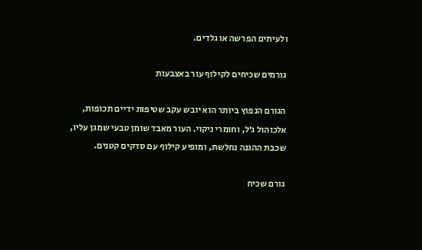ולעיתים הפרשה או גלדים.

גורמים שכיחים לקילוף עור באצבעות

הגורם הנפוץ ביותר הוא יובש עקב שטיפות ידיים תכופות, אלכוהול ג׳ל, וחומרי ניקוי. העור מאבד שומן טבעי שמגן עליו, שכבת ההגנה נחלשת, ומופיע קילוף עם סדקים קטנים.

גורם שכיח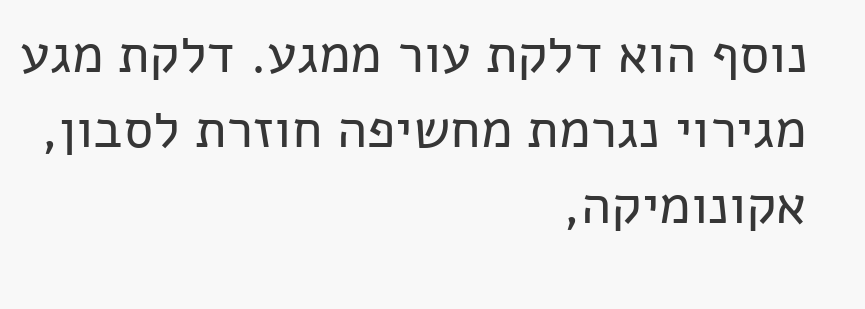נוסף הוא דלקת עור ממגע. דלקת מגע מגירוי נגרמת מחשיפה חוזרת לסבון, אקונומיקה,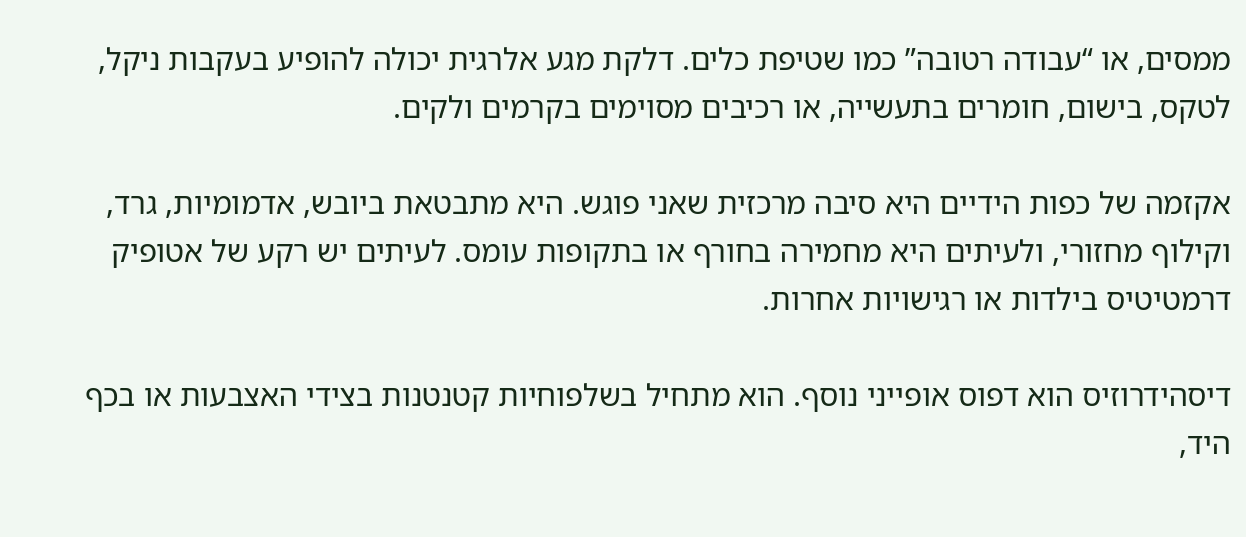ממסים, או “עבודה רטובה” כמו שטיפת כלים. דלקת מגע אלרגית יכולה להופיע בעקבות ניקל, לטקס, בישום, חומרים בתעשייה, או רכיבים מסוימים בקרמים ולקים.

אקזמה של כפות הידיים היא סיבה מרכזית שאני פוגש. היא מתבטאת ביובש, אדמומיות, גרד, וקילוף מחזורי, ולעיתים היא מחמירה בחורף או בתקופות עומס. לעיתים יש רקע של אטופיק דרמטיטיס בילדות או רגישויות אחרות.

דיסהידרוזיס הוא דפוס אופייני נוסף. הוא מתחיל בשלפוחיות קטנטנות בצידי האצבעות או בכף היד,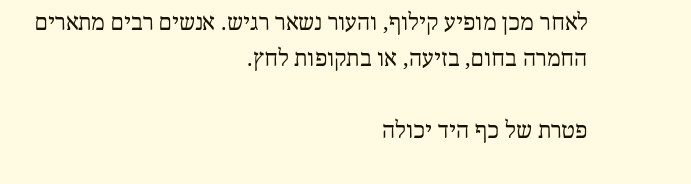לאחר מכן מופיע קילוף, והעור נשאר רגיש. אנשים רבים מתארים החמרה בחום, בזיעה, או בתקופות לחץ.

פטרת של כף היד יכולה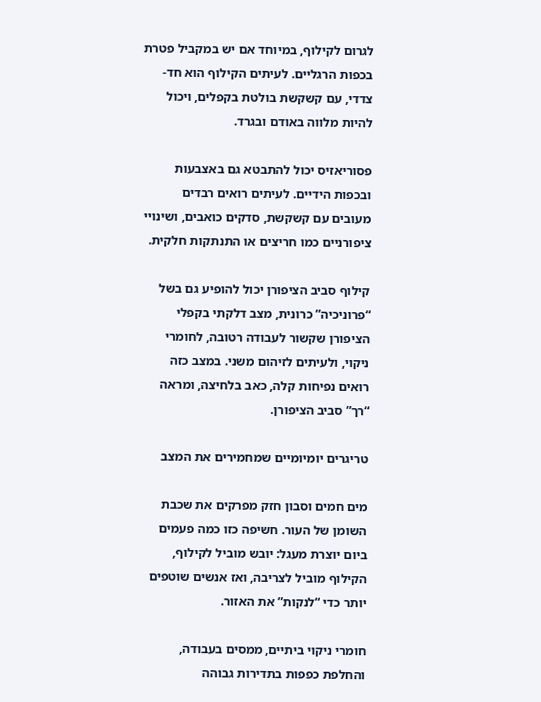לגרום לקילוף, במיוחד אם יש במקביל פטרת בכפות הרגליים. לעיתים הקילוף הוא חד-צדדי, עם קשקשת בולטת בקפלים, ויכול להיות מלווה באודם ובגרד.

פסוריאזיס יכול להתבטא גם באצבעות ובכפות הידיים. לעיתים רואים רבדים מעובים עם קשקשת, סדקים כואבים, ושינויי ציפורניים כמו חריצים או התנתקות חלקית.

קילוף סביב הציפורן יכול להופיע גם בשל “פרוניכיה” כרונית, מצב דלקתי בקפלי הציפורן שקשור לעבודה רטובה, לחומרי ניקוי, ולעיתים לזיהום משני. במצב כזה רואים נפיחות קלה, כאב בלחיצה, ומראה “רך” סביב הציפורן.

טריגרים יומיומיים שמחמירים את המצב

מים חמים וסבון חזק מפרקים את שכבת השומן של העור. חשיפה כזו כמה פעמים ביום יוצרת מעגל: יובש מוביל לקילוף, הקילוף מוביל לצריבה, ואז אנשים שוטפים יותר כדי “לנקות” את האזור.

חומרי ניקוי ביתיים, ממסים בעבודה, והחלפת כפפות בתדירות גבוהה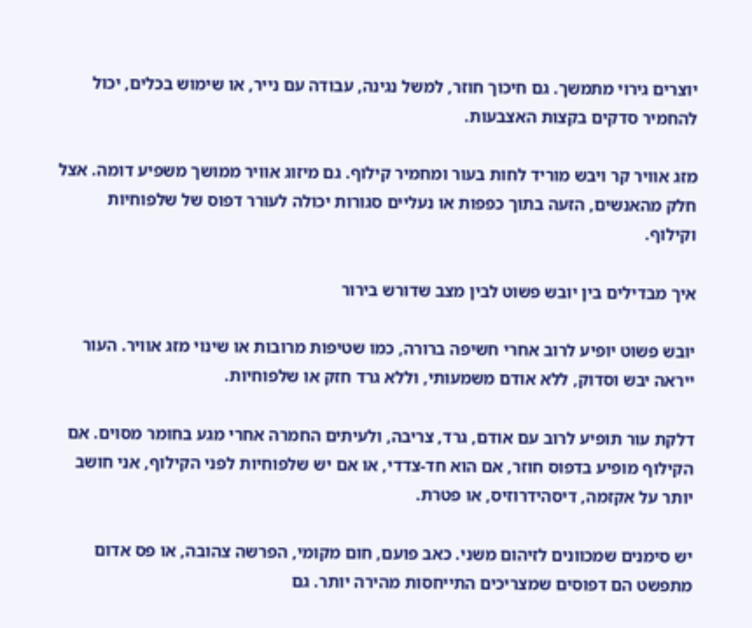יוצרים גירוי מתמשך. גם חיכוך חוזר, למשל נגינה, עבודה עם נייר, או שימוש בכלים, יכול להחמיר סדקים בקצות האצבעות.

מזג אוויר קר ויבש מוריד לחות בעור ומחמיר קילוף. גם מיזוג אוויר ממושך משפיע דומה. אצל חלק מהאנשים, הזעה בתוך כפפות או נעליים סגורות יכולה לעורר דפוס של שלפוחיות וקילוף.

איך מבדילים בין יובש פשוט לבין מצב שדורש בירור

יובש פשוט יופיע לרוב אחרי חשיפה ברורה, כמו שטיפות מרובות או שינוי מזג אוויר. העור ייראה יבש וסדוק, ללא אודם משמעותי, וללא גרד חזק או שלפוחיות.

דלקת עור תופיע לרוב עם אודם, גרד, צריבה, ולעיתים החמרה אחרי מגע בחומר מסוים. אם הקילוף מופיע בדפוס חוזר, אם הוא חד-צדדי, או אם יש שלפוחיות לפני הקילוף, אני חושב יותר על אקזמה, דיסהידרוזיס, או פטרת.

יש סימנים שמכוונים לזיהום משני. כאב פועם, חום מקומי, הפרשה צהובה, או פס אדום מתפשט הם דפוסים שמצריכים התייחסות מהירה יותר. גם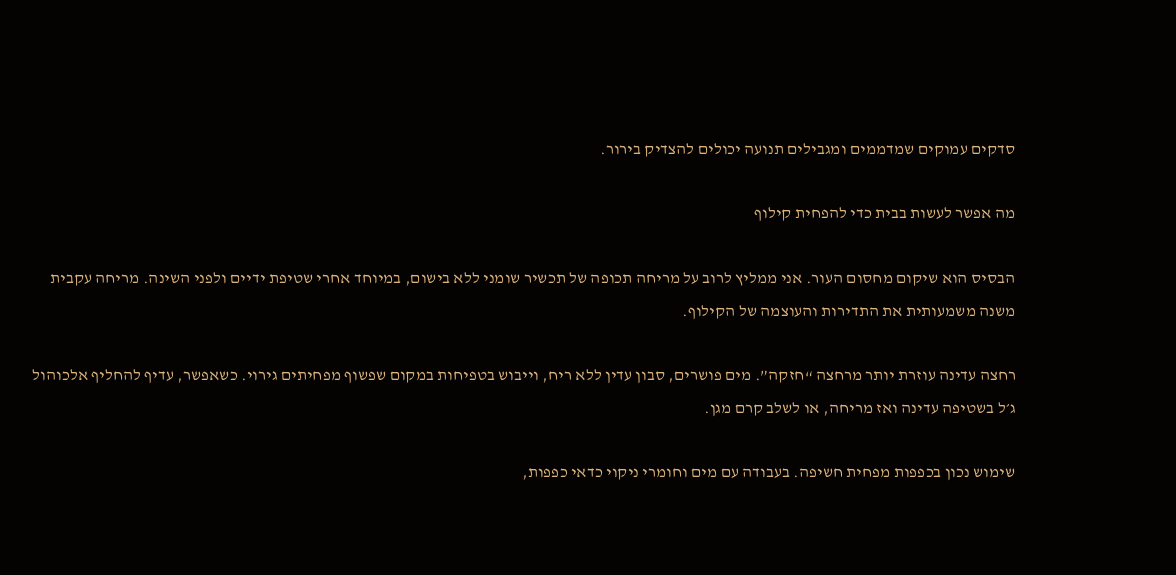סדקים עמוקים שמדממים ומגבילים תנועה יכולים להצדיק בירור.

מה אפשר לעשות בבית כדי להפחית קילוף

הבסיס הוא שיקום מחסום העור. אני ממליץ לרוב על מריחה תכופה של תכשיר שומני ללא בישום, במיוחד אחרי שטיפת ידיים ולפני השינה. מריחה עקבית משנה משמעותית את התדירות והעוצמה של הקילוף.

רחצה עדינה עוזרת יותר מרחצה “חזקה”. מים פושרים, סבון עדין ללא ריח, וייבוש בטפיחות במקום שפשוף מפחיתים גירוי. כשאפשר, עדיף להחליף אלכוהול ג׳ל בשטיפה עדינה ואז מריחה, או לשלב קרם מגן.

שימוש נכון בכפפות מפחית חשיפה. בעבודה עם מים וחומרי ניקוי כדאי כפפות,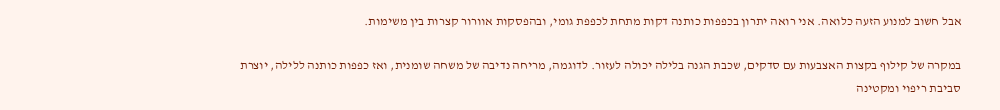אבל חשוב למנוע הזעה כלואה. אני רואה יתרון בכפפות כותנה דקות מתחת לכפפת גומי, ובהפסקות אוורור קצרות בין משימות.

במקרה של קילוף בקצות האצבעות עם סדקים, שכבת הגנה בלילה יכולה לעזור. לדוגמה, מריחה נדיבה של משחה שומנית, ואז כפפות כותנה ללילה, יוצרת סביבת ריפוי ומקטינה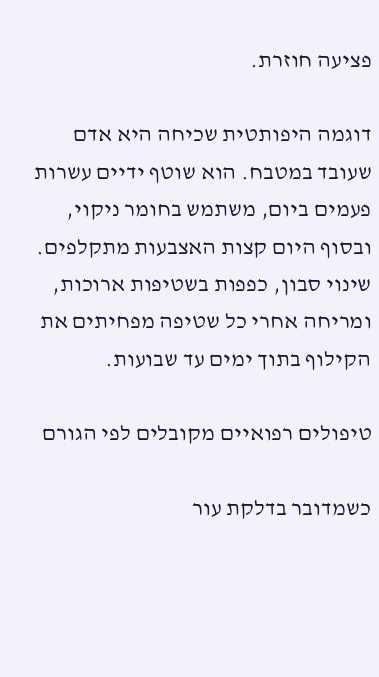פציעה חוזרת.

דוגמה היפותטית שכיחה היא אדם שעובד במטבח. הוא שוטף ידיים עשרות פעמים ביום, משתמש בחומר ניקוי, ובסוף היום קצות האצבעות מתקלפים. שינוי סבון, כפפות בשטיפות ארוכות, ומריחה אחרי כל שטיפה מפחיתים את הקילוף בתוך ימים עד שבועות.

טיפולים רפואיים מקובלים לפי הגורם

כשמדובר בדלקת עור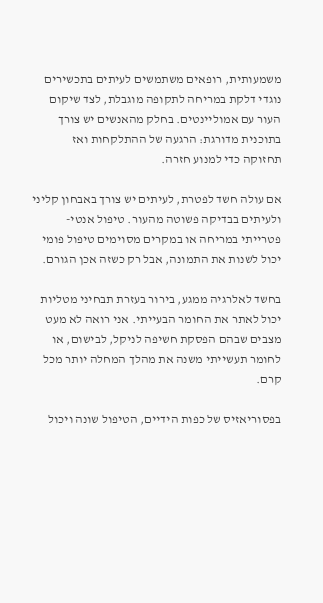משמעותית, רופאים משתמשים לעיתים בתכשירים נוגדי דלקת במריחה לתקופה מוגבלת, לצד שיקום העור עם אמוליינטים. בחלק מהאנשים יש צורך בתוכנית מדורגת: הרגעה של ההתלקחות ואז תחזוקה כדי למנוע חזרה.

אם עולה חשד לפטרת, לעיתים יש צורך באבחון קליני ולעיתים בבדיקה פשוטה מהעור. טיפול אנטי-פטרייתי במריחה או במקרים מסוימים טיפול פומי יכול לשנות את התמונה, אבל רק כשזה אכן הגורם.

בחשד לאלרגיה ממגע, בירור בעזרת תבחיני מטליות יכול לאתר את החומר הבעייתי. אני רואה לא מעט מצבים שבהם הפסקת חשיפה לניקל, לבישום, או לחומר תעשייתי משנה את מהלך המחלה יותר מכל קרם.

בפסוריאזיס של כפות הידיים, הטיפול שונה ויכול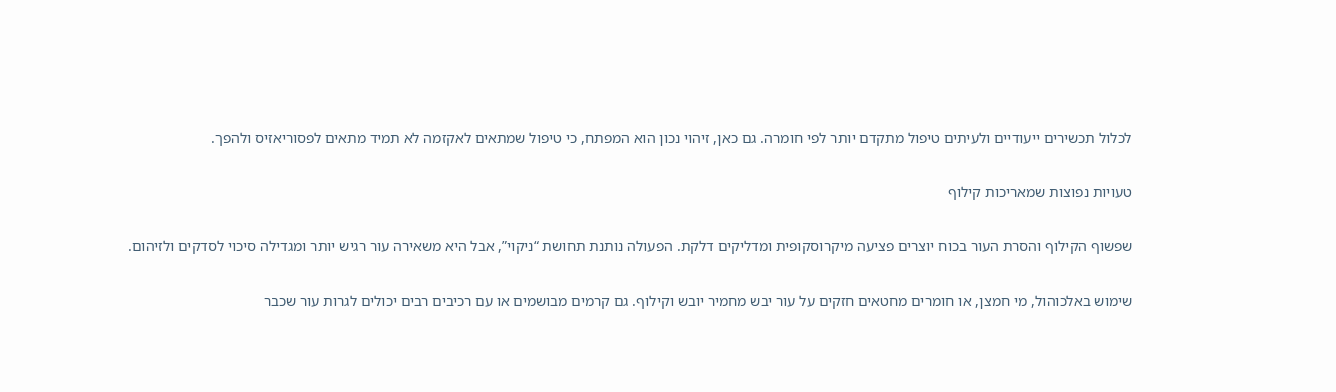לכלול תכשירים ייעודיים ולעיתים טיפול מתקדם יותר לפי חומרה. גם כאן, זיהוי נכון הוא המפתח, כי טיפול שמתאים לאקזמה לא תמיד מתאים לפסוריאזיס ולהפך.

טעויות נפוצות שמאריכות קילוף

שפשוף הקילוף והסרת העור בכוח יוצרים פציעה מיקרוסקופית ומדליקים דלקת. הפעולה נותנת תחושת “ניקוי”, אבל היא משאירה עור רגיש יותר ומגדילה סיכוי לסדקים ולזיהום.

שימוש באלכוהול, מי חמצן, או חומרים מחטאים חזקים על עור יבש מחמיר יובש וקילוף. גם קרמים מבושמים או עם רכיבים רבים יכולים לגרות עור שכבר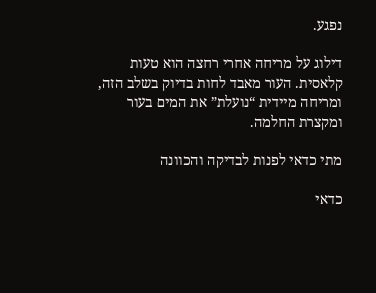נפגע.

דילוג על מריחה אחרי רחצה הוא טעות קלאסית. העור מאבד לחות בדיוק בשלב הזה, ומריחה מיידית “נועלת” את המים בעור ומקצרת החלמה.

מתי כדאי לפנות לבדיקה והכוונה

כדאי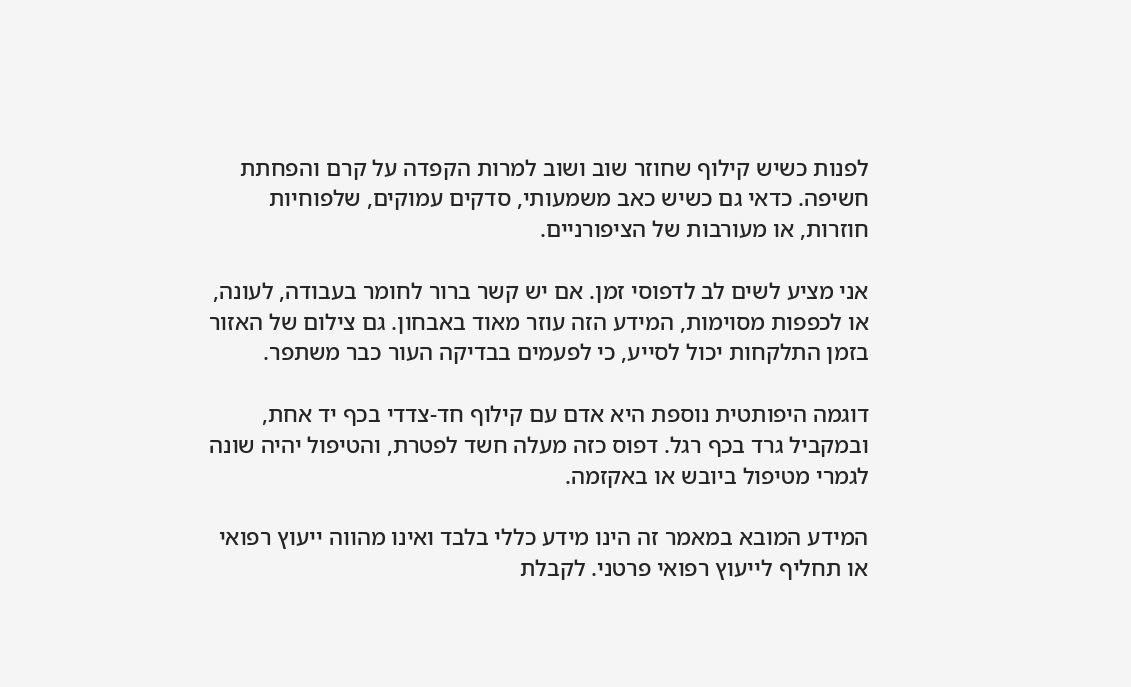לפנות כשיש קילוף שחוזר שוב ושוב למרות הקפדה על קרם והפחתת חשיפה. כדאי גם כשיש כאב משמעותי, סדקים עמוקים, שלפוחיות חוזרות, או מעורבות של הציפורניים.

אני מציע לשים לב לדפוסי זמן. אם יש קשר ברור לחומר בעבודה, לעונה, או לכפפות מסוימות, המידע הזה עוזר מאוד באבחון. גם צילום של האזור בזמן התלקחות יכול לסייע, כי לפעמים בבדיקה העור כבר משתפר.

דוגמה היפותטית נוספת היא אדם עם קילוף חד-צדדי בכף יד אחת, ובמקביל גרד בכף רגל. דפוס כזה מעלה חשד לפטרת, והטיפול יהיה שונה לגמרי מטיפול ביובש או באקזמה.

המידע המובא במאמר זה הינו מידע כללי בלבד ואינו מהווה ייעוץ רפואי או תחליף לייעוץ רפואי פרטני. לקבלת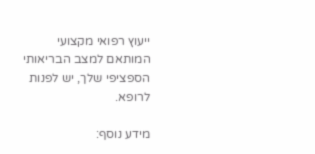ייעוץ רפואי מקצועי המותאם למצב הבריאותי הספציפי שלך, יש לפנות לרופא.

מידע נוסף: